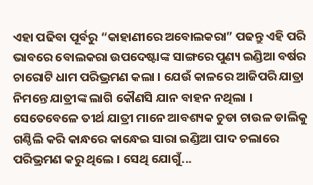ଏହା ପଢିବା ପୂର୍ବରୁ “କାହାଣୀରେ ଅବୋଲକରା” ପଢନ୍ତୁ ଏହି ପରି ଭାବରେ ବୋଲକରା ଉପଦେଷ୍ଟାଙ୍କ ସାଙ୍ଗରେ ପୁଣ୍ୟ ଇଣ୍ଡିଆ ବର୍ଷର ଚାରୋଟି ଧାମ ପରିଭ୍ରମଣ କଲା । ଯେଉଁ କାଳରେ ଆଜିପରି ଯାତ୍ରା ନିମନ୍ତେ ଯାତ୍ରୀଙ୍କ ଲାଗି କୌଣସି ଯାନ ବାହନ ନଥିଲା । ସେତେବେଳେ ତୀର୍ଥ ଯାତ୍ରୀ ମାନେ ଆବଶ୍ୟକ ଚୁଡା ଚାଉଳ ଡାଲିକୁ ଗଣ୍ଠିଲି କରି କାନ୍ଧରେ କାନ୍ଧେଇ ସାରା ଇଣ୍ଡିଆ ପାଦ ଚଲାରେ ପରିଭ୍ରମଣ କରୁ ଥିଲେ । ସେଥି ଯୋଗୁଁ...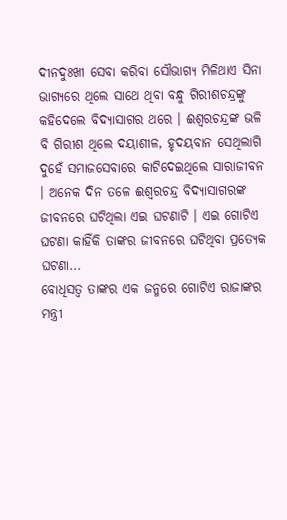ଦୀନଦୁଃଖୀ ସେବା କରିବା ସୌଭାଗ୍ୟ ମିଳିଥାଏ ସିନା ଭାଗ୍ୟରେ ଥିଲେ ସାଥେ ଥିବା ବନ୍ଧୁ ଗିରୀଶଚନ୍ଦ୍ରଙ୍କୁ କହିଦେଲେ ବିଦ୍ୟାସାଗର ଥରେ । ଈଶ୍ୱରଚନ୍ଦ୍ରଙ୍କ ଭଳି ବି ଗିରୀଶ ଥିଲେ ଦୟାଶୀଳ, ହୃଦୟବାନ ସେଥିଲାଗି ଦୁହେଁ ସମାଜସେବାରେ କାଟିଦେଇଥିଲେ ସାରାଜୀବନ । ଅନେକ ଦିନ ତଳେ ଈଶ୍ୱରଚନ୍ଦ୍ର ବିଦ୍ୟାସାଗରଙ୍କ ଜୀବନରେ ଘଟିଥିଲା ଏଇ ଘଟଣାଟି । ଏଇ ଗୋଟିଏ ଘଟଣା କାହିଁକି ତାଙ୍କର ଜୀବନରେ ଘଟିଥିବା ପ୍ରତ୍ୟେକ ଘଟଣା...
ବୋଧିସତ୍ୱ ତାଙ୍କର ଏକ ଜନ୍ମରେ ଗୋଟିଏ ରାଜାଙ୍କର ମନ୍ତ୍ରୀ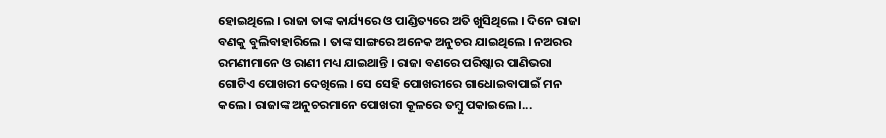ହୋଇଥିଲେ । ରାଜା ତାଙ୍କ କାର୍ଯ୍ୟରେ ଓ ପାଣ୍ଡିତ୍ୟରେ ଅତି ଖୁସିଥିଲେ । ଦିନେ ରାଜା ବଣକୁ ବୁଲିବାହାରିଲେ । ତାଙ୍କ ସାଙ୍ଗରେ ଅନେକ ଅନୁଚର ଯାଇଥିଲେ । ନଅରର ରମଣୀମାନେ ଓ ରାଣୀ ମଧ୍ୟ ଯାଇଥାନ୍ତି । ରାଜା ବଣରେ ପରିଷ୍କାର ପାଣିଭରା ଗୋଟିଏ ପୋଖରୀ ଦେଖିଲେ । ସେ ସେହି ପୋଖରୀରେ ଗାଧୋଇବାପାଇଁ ମନ କଲେ । ରାଜାଙ୍କ ଅନୁଚରମାନେ ପୋଖରୀ କୂଳରେ ତମ୍ବୁ ପକାଇଲେ ।...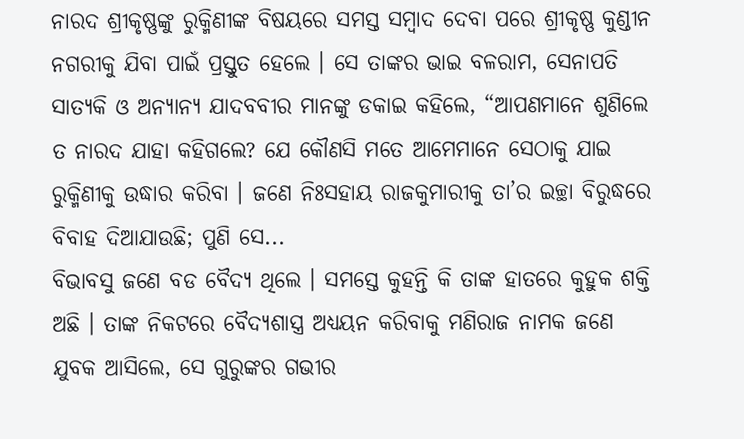ନାରଦ ଶ୍ରୀକୃଷ୍ଣଙ୍କୁ ରୁକ୍ମିଣୀଙ୍କ ବିଷୟରେ ସମସ୍ତ ସମ୍ବାଦ ଦେବା ପରେ ଶ୍ରୀକୃଷ୍ଣ କୁଣ୍ଡୀନ ନଗରୀକୁ ଯିବା ପାଇଁ ପ୍ରସ୍ତୁତ ହେଲେ । ସେ ତାଙ୍କର ଭାଇ ବଳରାମ, ସେନାପତି ସାତ୍ୟକି ଓ ଅନ୍ୟାନ୍ୟ ଯାଦବବୀର ମାନଙ୍କୁ ଡକାଇ କହିଲେ, “ଆପଣମାନେ ଶୁଣିଲେ ତ ନାରଦ ଯାହା କହିଗଲେ? ଯେ କୌଣସି ମତେ ଆମେମାନେ ସେଠାକୁ ଯାଇ ରୁକ୍ମିଣୀକୁ ଉଦ୍ଧାର କରିବା । ଜଣେ ନିଃସହାୟ ରାଜକୁମାରୀକୁ ତା’ର ଇଚ୍ଛା ବିରୁଦ୍ଧରେ ବିବାହ ଦିଆଯାଉଛି; ପୁଣି ସେ...
ବିଭାବସୁ ଜଣେ ବଡ ବୈଦ୍ୟ ଥିଲେ । ସମସ୍ତେ କୁହନ୍ତି କି ତାଙ୍କ ହାତରେ କୁହୁକ ଶକ୍ତି ଅଛି । ତାଙ୍କ ନିକଟରେ ବୈଦ୍ୟଶାସ୍ତ୍ର ଅଧ୍ୟୟନ କରିବାକୁ ମଣିରାଜ ନାମକ ଜଣେ ଯୁବକ ଆସିଲେ, ସେ ଗୁରୁଙ୍କର ଗଭୀର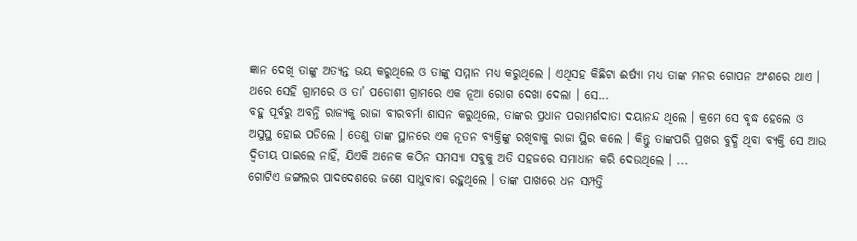ଜ୍ଞାନ ଦେଖି ତାଙ୍କୁ ଅତ୍ୟନ୍ତ ଭୟ କରୁଥିଲେ ଓ ତାଙ୍କୁ ସମ୍ମାନ ମଧ୍ୟ କରୁଥିଲେ । ଏଥିସହ କିଛିଟା ଈର୍ଷ୍ୟା ମଧ୍ୟ ତାଙ୍କ ମନର ଗୋପନ ଅଂଶରେ ଥାଏ । ଥରେ ସେହି ଗ୍ରାମରେ ଓ ତା’ ପଡୋଶୀ ଗ୍ରାମରେ ଏକ ନୂଆ ରୋଗ ଦେଖା ଦେଲା । ସେ...
ବହୁ ପୂର୍ବରୁ ଅବନ୍ତି ରାଜ୍ୟକୁ ରାଜା ବୀରବର୍ମା ଶାସନ କରୁଥିଲେ, ତାଙ୍କର ପ୍ରଧାନ ପରାମର୍ଶଦାତା ଦୟାନନ୍ଦ ଥିଲେ । କ୍ରମେ ସେ ବୃଦ୍ଧ ହେଲେ ଓ ଅସୁସ୍ଥ ହୋଇ ପଡିଲେ । ତେଣୁ ତାଙ୍କ ସ୍ଥାନରେ ଏକ ନୂତନ ବ୍ୟକ୍ତିଙ୍କୁ ରଖିବାକୁ ରାଜା ସ୍ଥିର କଲେ । କିନ୍ତୁ ତାଙ୍କପରି ପ୍ରଖର ବୁଦ୍ଧି ଥିବା ବ୍ୟକ୍ତି ସେ ଆଉ ଦ୍ୱିତୀୟ ପାଇଲେ ନାହିଁ, ଯିଏକି ଅନେକ କଠିନ ସମସ୍ୟା ସବୁକୁ ଅତି ସହଜରେ ସମାଧାନ କରି ଦେଉଥିଲେ । ...
ଗୋଟିଏ ଜଙ୍ଗଲର ପାଦଦେଶରେ ଜଣେ ସାଧୁବାବା ରହୁଥିଲେ । ତାଙ୍କ ପାଖରେ ଧନ ସମ୍ପତ୍ତି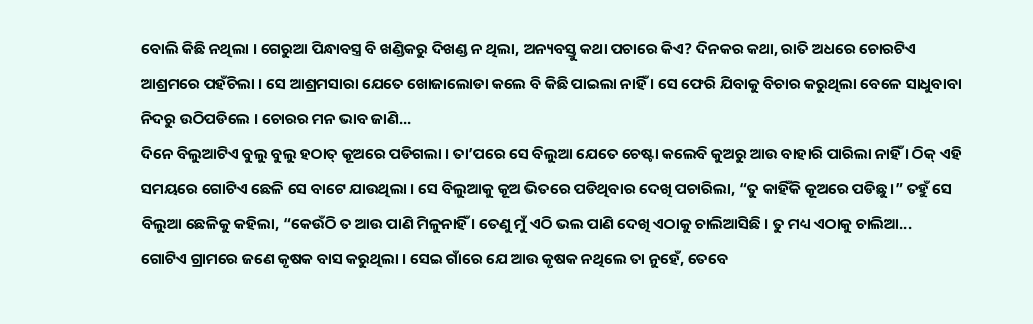ବୋଲି କିଛି ନଥିଲା । ଗେରୁଆ ପିନ୍ଧାବସ୍ତ୍ର ବି ଖଣ୍ଡିକରୁ ଦିଖଣ୍ଡ ନ ଥିଲା, ଅନ୍ୟବସ୍ତୁ କଥା ପଚାରେ କିଏ? ଦିନକର କଥା, ରାତି ଅଧରେ ଚୋରଟିଏ ଆଶ୍ରମରେ ପହଁଚିଲା । ସେ ଆଶ୍ରମସାରା ଯେତେ ଖୋଜାଲୋଡା କଲେ ବି କିଛି ପାଇଲା ନାହିଁ । ସେ ଫେରି ଯିବାକୁ ବିଚାର କରୁଥିଲା ବେଳେ ସାଧୁବାବା ନିଦରୁ ଉଠିପଡିଲେ । ଚୋରର ମନ ଭାବ ଜାଣି...
ଦିନେ ବିଲୁଆଟିଏ ବୁଲୁ ବୁଲୁ ହଠାତ୍ କୂଅରେ ପଡିଗଲା । ତା’ପରେ ସେ ବିଲୁଆ ଯେତେ ଚେଷ୍ଟା କଲେବି କୁଅରୁ ଆଉ ବାହାରି ପାରିଲା ନାହିଁ । ଠିକ୍ ଏହି ସମୟରେ ଗୋଟିଏ ଛେଳି ସେ ବାଟେ ଯାଉଥିଲା । ସେ ବିଲୁଆକୁ କୂଅ ଭିତରେ ପଡିଥିବାର ଦେଖି ପଚାରିଲା, “ତୁ କାହିଁକି କୂଅରେ ପଡିଛୁ ।” ତହୁଁ ସେ ବିଲୁଆ ଛେଳିକୁ କହିଲା, “କେଉଁଠି ତ ଆଉ ପାଣି ମିଳୁନାହିଁ । ତେଣୁ ମୁଁ ଏଠି ଭଲ ପାଣି ଦେଖି ଏଠାକୁ ଚାଲିଆସିଛି । ତୁ ମଧ୍ୟ ଏଠାକୁ ଚାଲିଆ...
ଗୋଟିଏ ଗ୍ରାମରେ ଜଣେ କୃଷକ ବାସ କରୁଥିଲା । ସେଇ ଗାଁରେ ଯେ ଆଉ କୃଷକ ନଥିଲେ ତା ନୁହେଁ, ତେବେ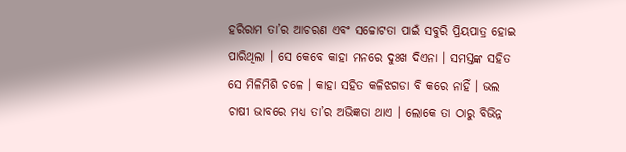ହରିରାମ ତା’ର ଆଚରଣ ଏବଂ ସଚ୍ଚୋଟତା ପାଇଁ ସବୁରି ପ୍ରିୟପାତ୍ର ହୋଇ ପାରିଥିଲା । ସେ କେବେ କାହା ମନରେ ଦୁଃଖ ଦିଏନା । ସମସ୍ତଙ୍କ ସହିତ ସେ ମିଳିମିଶି ଚଳେ । କାହା ସହିତ କଳିଝଗଡା ବି କରେ ନାହିଁ । ଭଲ ଚାଷୀ ଭାବରେ ମଧ୍ୟ ତା’ର ଅଭିଜ୍ଞତା ଥାଏ । ଲୋକେ ତା ଠାରୁ ବିଭିନ୍ନ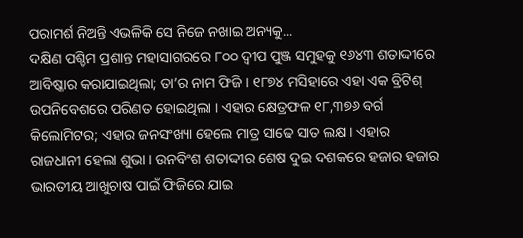ପରାମର୍ଶ ନିଅନ୍ତି ଏଭଳିକି ସେ ନିଜେ ନଖାଇ ଅନ୍ୟକୁ...
ଦକ୍ଷିଣ ପଶ୍ଚିମ ପ୍ରଶାନ୍ତ ମହାସାଗରରେ ୮୦୦ ଦ୍ୱୀପ ପୁଞ୍ଜ ସମୁହକୁ ୧୬୪୩ ଶତାଦ୍ଦୀରେ ଆବିଷ୍କାର କରାଯାଇଥିଲା; ତା’ର ନାମ ଫିଜି । ୧୮୭୪ ମସିହାରେ ଏହା ଏକ ବ୍ରିଟିଶ୍ ଉପନିବେଶରେ ପରିଣତ ହୋଇଥିଲା । ଏହାର କ୍ଷେତ୍ରଫଳ ୧୮,୩୭୬ ବର୍ଗ କିଲୋମିଟର; ଏହାର ଜନସଂଖ୍ୟା ହେଲେ ମାତ୍ର ସାଢେ ସାତ ଲକ୍ଷ । ଏହାର ରାଜଧାନୀ ହେଲା ଶୁଭା । ଉନବିଂଶ ଶତାଦ୍ଦୀର ଶେଷ ଦୁଇ ଦଶକରେ ହଜାର ହଜାର ଭାରତୀୟ ଆଖୁଚାଷ ପାଇଁ ଫିଜିରେ ଯାଇ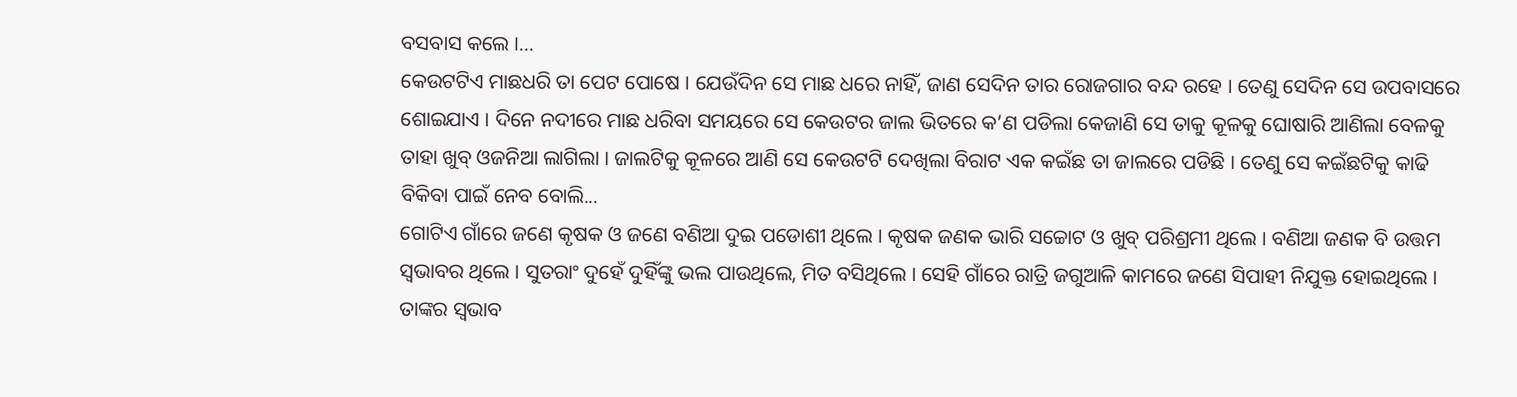ବସବାସ କଲେ ।...
କେଉଟଟିଏ ମାଛଧରି ତା ପେଟ ପୋଷେ । ଯେଉଁଦିନ ସେ ମାଛ ଧରେ ନାହିଁ, ଜାଣ ସେଦିନ ତାର ରୋଜଗାର ବନ୍ଦ ରହେ । ତେଣୁ ସେଦିନ ସେ ଉପବାସରେ ଶୋଇଯାଏ । ଦିନେ ନଦୀରେ ମାଛ ଧରିବା ସମୟରେ ସେ କେଉଟର ଜାଲ ଭିତରେ କ’ଣ ପଡିଲା କେଜାଣି ସେ ତାକୁ କୂଳକୁ ଘୋଷାରି ଆଣିଲା ବେଳକୁ ତାହା ଖୁବ୍ ଓଜନିଆ ଲାଗିଲା । ଜାଲଟିକୁ କୂଳରେ ଆଣି ସେ କେଉଟଟି ଦେଖିଲା ବିରାଟ ଏକ କଇଁଛ ତା ଜାଲରେ ପଡିଛି । ତେଣୁ ସେ କଇଁଛଟିକୁ କାଢି ବିକିବା ପାଇଁ ନେବ ବୋଲି...
ଗୋଟିଏ ଗାଁରେ ଜଣେ କୃଷକ ଓ ଜଣେ ବଣିଆ ଦୁଇ ପଡୋଶୀ ଥିଲେ । କୃଷକ ଜଣକ ଭାରି ସଚ୍ଚୋଟ ଓ ଖୁବ୍ ପରିଶ୍ରମୀ ଥିଲେ । ବଣିଆ ଜଣକ ବି ଉତ୍ତମ ସ୍ୱଭାବର ଥିଲେ । ସୁତରାଂ ଦୁହେଁ ଦୁହିଁଙ୍କୁ ଭଲ ପାଉଥିଲେ, ମିତ ବସିଥିଲେ । ସେହି ଗାଁରେ ରାତ୍ରି ଜଗୁଆଳି କାମରେ ଜଣେ ସିପାହୀ ନିଯୁକ୍ତ ହୋଇଥିଲେ । ତାଙ୍କର ସ୍ୱଭାବ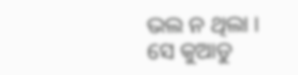ଭଲ ନ ଥିଲା । ସେ କୁଆଡୁ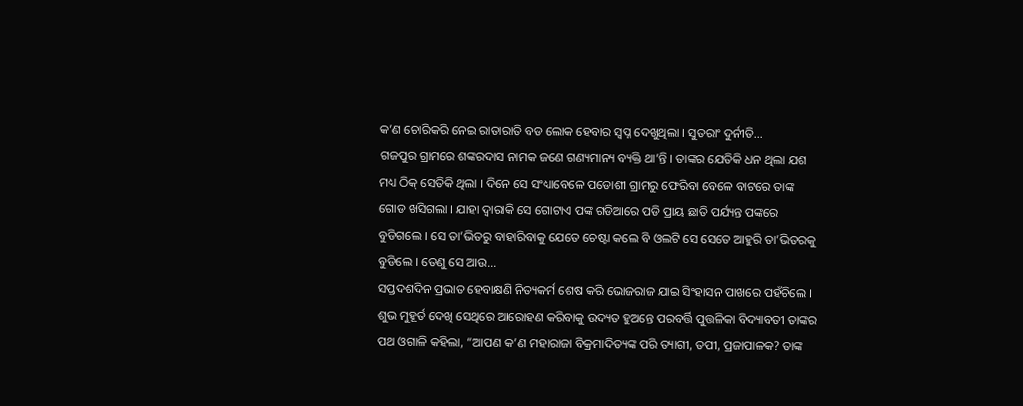କ’ଣ ଚୋରିକରି ନେଇ ରାତାରାତି ବଡ ଲୋକ ହେବାର ସ୍ୱପ୍ନ ଦେଖୁଥିଲା । ସୁତରାଂ ଦୁର୍ନୀତି...
ଗଜପୁର ଗ୍ରାମରେ ଶଙ୍କରଦାସ ନାମକ ଜଣେ ଗଣ୍ୟମାନ୍ୟ ବ୍ୟକ୍ତି ଥା’ନ୍ତି । ତାଙ୍କର ଯେତିକି ଧନ ଥିଲା ଯଶ ମଧ୍ୟ ଠିକ୍ ସେତିକି ଥିଲା । ଦିନେ ସେ ସଂଧ୍ୟାବେଳେ ପଡୋଶୀ ଗ୍ରାମରୁ ଫେରିବା ବେଳେ ବାଟରେ ତାଙ୍କ ଗୋଡ ଖସିଗଲା । ଯାହା ଦ୍ୱାରାକି ସେ ଗୋଟାଏ ପଙ୍କ ଗଡିଆରେ ପଡି ପ୍ରାୟ ଛାତି ପର୍ଯ୍ୟନ୍ତ ପଙ୍କରେ ବୁଡିଗଲେ । ସେ ତା’ଭିତରୁ ବାହାରିବାକୁ ଯେତେ ଚେଷ୍ଟା କଲେ ବି ଓଲଟି ସେ ସେତେ ଆହୁରି ତା’ଭିତରକୁ ବୁଡିଲେ । ତେଣୁ ସେ ଆଉ...
ସପ୍ତଦଶଦିନ ପ୍ରଭାତ ହେବାକ୍ଷଣି ନିତ୍ୟକର୍ମ ଶେଷ କରି ଭୋଜରାଜ ଯାଇ ସିଂହାସନ ପାଖରେ ପହଁଚିଲେ । ଶୁଭ ମୁହୂର୍ତ ଦେଖି ସେଥିରେ ଆରୋହଣ କରିବାକୁ ଉଦ୍ୟତ ହୁଅନ୍ତେ ପରବର୍ତ୍ତି ପୁତ୍ତଳିକା ବିଦ୍ୟାବତୀ ତାଙ୍କର ପଥ ଓଗାଳି କହିଲା, “ଆପଣ କ’ଣ ମହାରାଜା ବିକ୍ରମାଦିତ୍ୟଙ୍କ ପରି ତ୍ୟାଗୀ, ତପୀ, ପ୍ରଜାପାଳକ? ତାଙ୍କ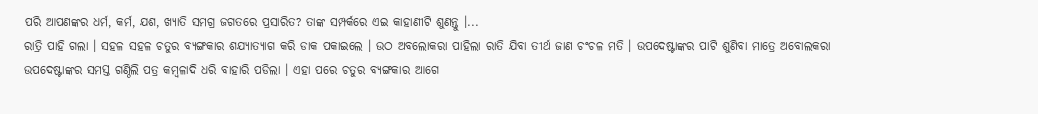ପରି ଆପଣଙ୍କର ଧର୍ମ, କର୍ମ, ଯଶ, ଖ୍ୟାତି ସମଗ୍ର ଜଗତରେ ପ୍ରସାରିତ? ତାଙ୍କ ସମ୍ପର୍କରେ ଏଇ କାହାଣୀଟି ଶୁଣନ୍ତୁ ।...
ରାତ୍ରି ପାହି ଗଲା । ସହଳ ସହଳ ଚତୁର ବ୍ୟଙ୍ଗକାର ଶଯ୍ୟାତ୍ୟାଗ କରି ଡାକ ପକାଇଲେ । ଉଠ ଅବଲୋକରା ପାହିଲା ରାତି ଯିବା ତୀର୍ଥ ଜାଣ ଚଂଚଳ ମତି । ଉପଦେଷ୍ଟାଙ୍କର ପାଟି ଶୁଣିବା ମାତ୍ରେ ଅବୋଲକରା ଉପଦେଷ୍ଟାଙ୍କର ସମସ୍ତ ଗଣ୍ଠିଲି ପତ୍ର କମ୍ବଳାଦି ଧରି ବାହାରି ପଡିଲା । ଏହା ପରେ ଚତୁର ବ୍ୟଙ୍ଗକାର ଆଗେ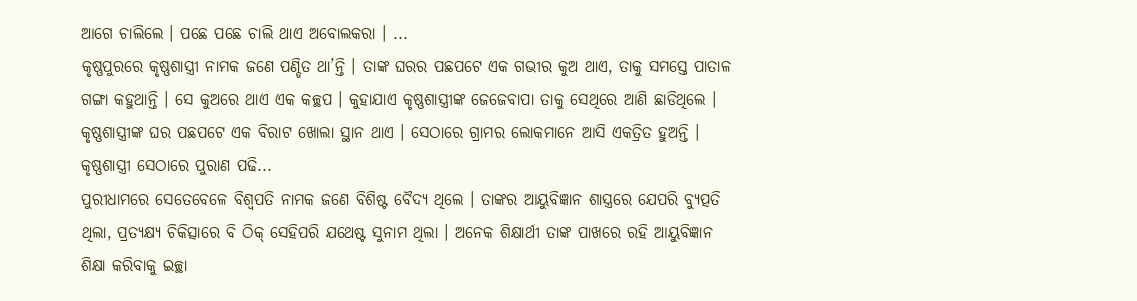ଆଗେ ଚାଲିଲେ । ପଛେ ପଛେ ଚାଲି ଥାଏ ଅବୋଲକରା । ...
କୃଷ୍ଣପୁରରେ କୃଷ୍ଣଶାସ୍ତ୍ରୀ ନାମକ ଜଣେ ପଣ୍ଡିତ ଥା’ନ୍ତି । ତାଙ୍କ ଘରର ପଛପଟେ ଏକ ଗଭୀର କୁଅ ଥାଏ, ତାକୁ ସମସ୍ତେ ପାତାଳ ଗଙ୍ଗା କହୁଥାନ୍ତି । ସେ କୁଅରେ ଥାଏ ଏକ କଚ୍ଛପ । କୁହାଯାଏ କୃଷ୍ଣଶାସ୍ତ୍ରୀଙ୍କ ଜେଜେବାପା ତାକୁ ସେଥିରେ ଆଣି ଛାଡିଥିଲେ । କୃଷ୍ଣଶାସ୍ତ୍ରୀଙ୍କ ଘର ପଛପଟେ ଏକ ବିରାଟ ଖୋଲା ସ୍ଥାନ ଥାଏ । ସେଠାରେ ଗ୍ରାମର ଲୋକମାନେ ଆସି ଏକତ୍ରିତ ହୁଅନ୍ତି । କୃଷ୍ଣଶାସ୍ତ୍ରୀ ସେଠାରେ ପୁରାଣ ପଢି...
ପୁରୀଧାମରେ ସେତେବେଳେ ବିଶ୍ୱପତି ନାମକ ଜଣେ ବିଶିଷ୍ଟ ବୈଦ୍ୟ ଥିଲେ । ତାଙ୍କର ଆୟୁବିଜ୍ଞାନ ଶାସ୍ତ୍ରରେ ଯେପରି ବ୍ୟୁତ୍ପତି ଥିଲା, ପ୍ରତ୍ୟକ୍ଷ୍ୟ ଚିକିତ୍ସାରେ ବି ଠିକ୍ ସେହିପରି ଯଥେଷ୍ଟ ସୁନାମ ଥିଲା । ଅନେକ ଶିକ୍ଷାର୍ଥୀ ତାଙ୍କ ପାଖରେ ରହି ଆୟୁବିଜ୍ଞାନ ଶିକ୍ଷା କରିବାକୁ ଇଚ୍ଛା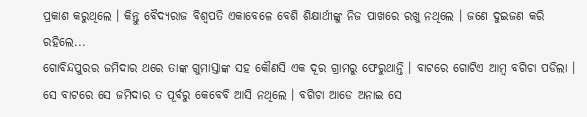ପ୍ରକାଶ କରୁଥିଲେ । କିନ୍ତୁ ବୈଦ୍ୟରାଜ ବିଶ୍ୱପତି ଏକାବେଳେ ବେଶି ଶିକ୍ଷାର୍ଥୀଙ୍କୁ ନିଜ ପାଖରେ ରଖୁ ନଥିଲେ । ଜଣେ ଦୁଇଜଣ କରି ରହିଲେ...
ଗୋବିନ୍ଦପୁରର ଜମିଦାର ଥରେ ତାଙ୍କ ଗୁମାସ୍ତାଙ୍କ ସହ କୌଣସି ଏକ ଦୂର ଗ୍ରାମରୁ ଫେରୁଥାନ୍ତି । ବାଟରେ ଗୋଟିଏ ଆମ୍ବ ବଗିଚା ପଡିଲା । ସେ ବାଟରେ ସେ ଜମିଦାର ତ ପୂର୍ବରୁ କେବେବି ଆସି ନଥିଲେ । ବଗିଚା ଆଡେ ଅନାଇ ସେ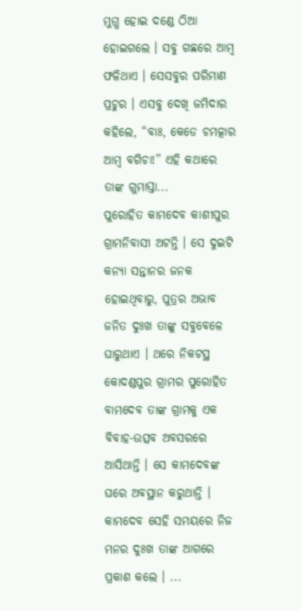ମୁଗ୍ଧ ହୋଇ ଦଣ୍ଡେ ଠିଆ ହୋଇଗଲେ । ସବୁ ଗଛରେ ଆମ୍ବ ଫଳିଥାଏ । ସେସବୁର ପରିମାଣ ପ୍ରଚୁର । ଏସବୁ ଦେଖି ଜମିଦାର କହିଲେ, “ବାଃ, କେଡେ ଚମତ୍କାର ଆମ୍ବ ବଗିଚା!” ଏହି କଥାରେ ତାଙ୍କ ଗୁମାସ୍ତା...
ପୁରୋହିତ କାମଦେବ କାଶୀପୁର ଗ୍ରାମନିବାସୀ ଅଟନ୍ତି । ସେ ଦୁଇଟି କନ୍ୟା ସନ୍ତାନର ଜନକ ହୋଇଥିବାରୁ, ପୁତ୍ରର ଅଭାବ ଜନିତ ଦୁଃଖ ତାଙ୍କୁ ସବୁବେଳେ ଘାରୁଥାଏ । ଥରେ ନିକଟସ୍ଥ କୋଦଣ୍ଡପୁର ଗ୍ରାମର ପୁରୋହିତ ବାମଦେବ ତାଙ୍କ ଗ୍ରାମକୁ ଏକ ବିବାହ-ଉତ୍ସବ ଅବସରରେ ଆସିଥାନ୍ତି । ସେ କାମଦେବଙ୍କ ଘରେ ଅବସ୍ଥାନ କରୁଥାନ୍ତି । କାମଦେବ ସେହି ସମୟରେ ନିଜ ମନର ଦୁଃଖ ତାଙ୍କ ଆଗରେ ପ୍ରକାଶ କଲେ । ...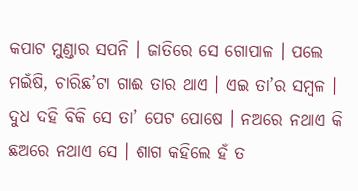କପାଟ ମୁଣ୍ଡାର ସପନି । ଜାତିରେ ସେ ଗୋପାଳ । ପଲେ ମଇଁଷି, ଚାରିଛ’ଟା ଗାଈ ତାର ଥାଏ । ଏଇ ତା’ର ସମ୍ବଳ । ଦୁଧ ଦହି ବିକି ସେ ତା’ ପେଟ ପୋଷେ । ନଅରେ ନଥାଏ କି ଛଅରେ ନଥାଏ ସେ । ଶାଗ କହିଲେ ହଁ ତ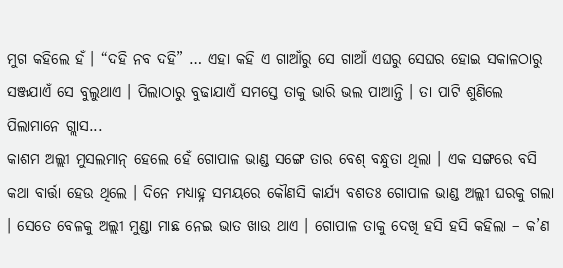ମୁଗ କହିଲେ ହଁ । “ଦହି ନବ ଦହି” … ଏହା କହି ଏ ଗାଆଁରୁ ସେ ଗାଆଁ ଏଘରୁ ସେଘର ହୋଇ ସକାଳଠାରୁ ସଞ୍ଜଯାଏଁ ସେ ବୁଲୁଥାଏ । ପିଲାଠାରୁ ବୁଢାଯାଏଁ ସମସ୍ତେ ତାକୁ ଭାରି ଭଲ ପାଆନ୍ତି । ତା ପାଟି ଶୁଣିଲେ ପିଲାମାନେ ଗ୍ଲାସ...
କାଶମ ଅଲ୍ଲୀ ମୁସଲମାନ୍ ହେଲେ ହେଁ ଗୋପାଳ ଭାଣ୍ଡ ସଙ୍ଗେ ତାର ବେଶ୍ ବନ୍ଧୁତା ଥିଲା । ଏକ ସଙ୍ଗରେ ବସି କଥା ବାର୍ତ୍ତା ହେଉ ଥିଲେ । ଦିନେ ମଧ୍ୟାହ୍ନ ସମୟରେ କୌଣସି କାର୍ଯ୍ୟ ବଶତଃ ଗୋପାଳ ଭାଣ୍ଡ ଅଲ୍ଲୀ ଘରକୁ ଗଲା । ସେତେ ବେଳକୁ ଅଲ୍ଲୀ ମୁଣ୍ଡା ମାଛ ନେଇ ଭାତ ଖାଉ ଥାଏ । ଗୋପାଳ ତାକୁ ଦେଖି ହସି ହସି କହିଲା – କ’ଣ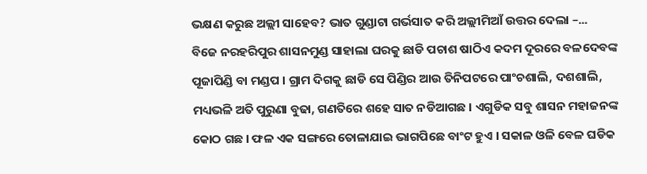ଭକ୍ଷଣ କରୁଛ ଅଲ୍ଲୀ ସାହେବ? ଭାତ ଗୁଣ୍ଡାଟା ଗର୍ଭସାତ କରି ଅଲ୍ଲୀମିଆଁ ଉତ୍ତର ଦେଲା –...
ବିଜେ ନରହରିପୁର ଶାସନମୁଣ୍ଡ ସାହାଲା ଘରକୁ ଛାଡି ପଚାଶ ଷାଠିଏ କଦମ ଦୂରରେ ବଳଦେବଙ୍କ ପୂଜାପିଣ୍ଡି ବା ମଣ୍ଡପ । ଗ୍ରାମ ଦିଗକୁ ଛାଡି ସେ ପିଣ୍ଡିର ଆଉ ତିନିପଟରେ ପାଂଚଶାଲି, ଦଶଶାଲି, ମଧ୍ୟଭଳି ଅତି ପୁରୁଣା ବୁଢା, ଗଣତିରେ ଶହେ ସାତ ନଡିଆଗଛ । ଏଗୁଡିକ ସବୁ ଶାସନ ମହାଜନଙ୍କ କୋଠ ଗଛ । ଫଳ ଏକ ସଙ୍ଗରେ ତୋଳାଯାଇ ଭାଗପିଛେ ବାଂଟ ହୁଏ । ସକାଳ ଓଳି ବେଳ ଘଡିକ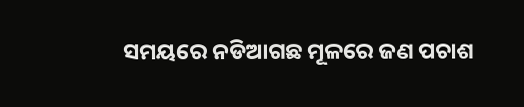ସମୟରେ ନଡିଆଗଛ ମୂଳରେ ଜଣ ପଚାଶ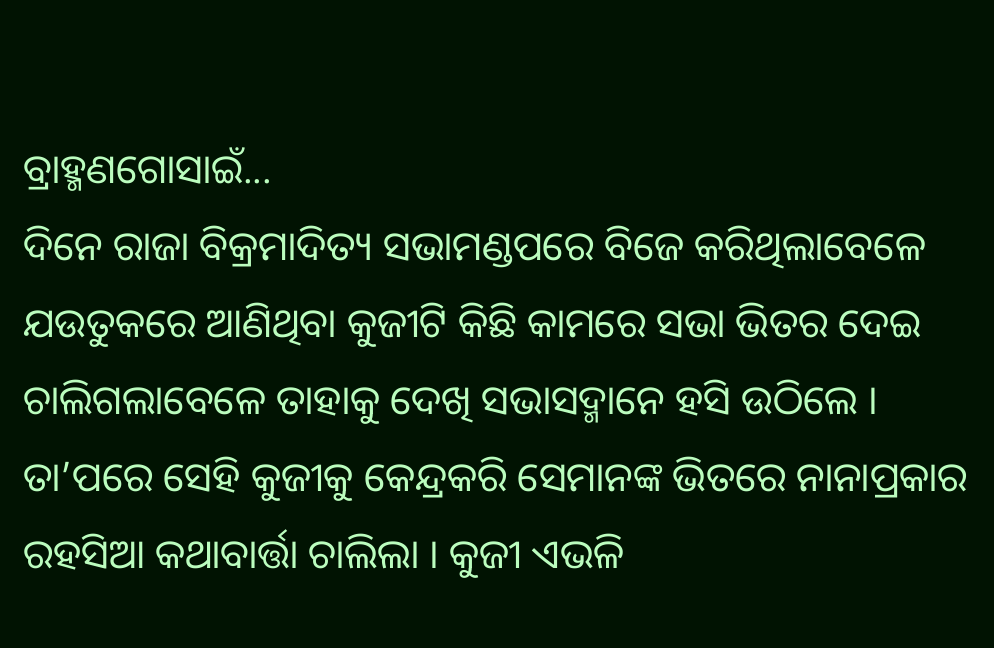ବ୍ରାହ୍ମଣଗୋସାଇଁ...
ଦିନେ ରାଜା ବିକ୍ରମାଦିତ୍ୟ ସଭାମଣ୍ଡପରେ ବିଜେ କରିଥିଲାବେଳେ ଯଉତୁକରେ ଆଣିଥିବା କୁଜୀଟି କିଛି କାମରେ ସଭା ଭିତର ଦେଇ ଚାଲିଗଲାବେଳେ ତାହାକୁ ଦେଖି ସଭାସଦ୍ମାନେ ହସି ଉଠିଲେ । ତା’ପରେ ସେହି କୁଜୀକୁ କେନ୍ଦ୍ରକରି ସେମାନଙ୍କ ଭିତରେ ନାନାପ୍ରକାର ରହସିଆ କଥାବାର୍ତ୍ତା ଚାଲିଲା । କୁଜୀ ଏଭଳି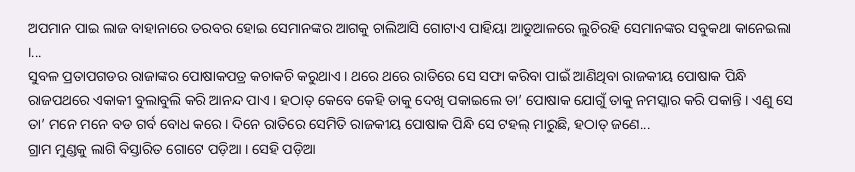ଅପମାନ ପାଇ ଲାଜ ବାହାନାରେ ତରବର ହୋଇ ସେମାନଙ୍କର ଆଗକୁ ଚାଲିଆସି ଗୋଟାଏ ପାହିୟା ଆଡୁଆଳରେ ଲୁଚିରହି ସେମାନଙ୍କର ସବୁକଥା କାନେଇଲା ।...
ସୁବଳ ପ୍ରତାପଗଡର ରାଜାଙ୍କର ପୋଷାକପତ୍ର କଚାକଚି କରୁଥାଏ । ଥରେ ଥରେ ରାତିରେ ସେ ସଫା କରିବା ପାଇଁ ଆଣିଥିବା ରାଜକୀୟ ପୋଷାକ ପିନ୍ଧି ରାଜପଥରେ ଏକାକୀ ବୁଲାବୁଲି କରି ଆନନ୍ଦ ପାଏ । ହଠାତ୍ କେବେ କେହି ତାକୁ ଦେଖି ପକାଇଲେ ତା’ ପୋଷାକ ଯୋଗୁଁ ତାକୁ ନମସ୍କାର କରି ପକାନ୍ତି । ଏଣୁ ସେ ତା’ ମନେ ମନେ ବଡ ଗର୍ବ ବୋଧ କରେ । ଦିନେ ରାତିରେ ସେମିତି ରାଜକୀୟ ପୋଷାକ ପିନ୍ଧି ସେ ଟହଲ୍ ମାରୁଛି, ହଠାତ୍ ଜଣେ...
ଗ୍ରାମ ମୁଣ୍ଡକୁ ଲାଗି ବିସ୍ତାରିତ ଗୋଟେ ପଡ଼ିଆ । ସେହି ପଡ଼ିଆ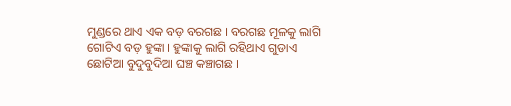ମୁଣ୍ଡରେ ଥାଏ ଏକ ବଡ଼ ବରଗଛ । ବରଗଛ ମୂଳକୁ ଲାଗି ଗୋଟିଏ ବଡ଼ ହୁଙ୍କା । ହୁଙ୍କାକୁ ଲାଗି ରହିଥାଏ ଗୁଡାଏ ଛୋଟିଆ ବୁଦୁବୁଦିଆ ଘଞ୍ଚ କଞ୍ଚାଗଛ ।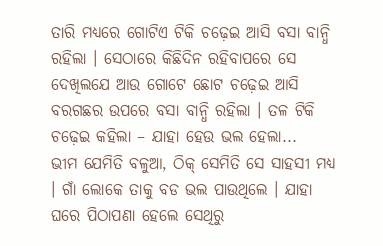ତାରି ମଧ୍ୟରେ ଗୋଟିଏ ଟିକି ଚଢ଼େଇ ଆସି ବସା ବାନ୍ଧି ରହିଲା । ସେଠାରେ କିଛିଦିନ ରହିବାପରେ ସେ ଦେଖିଲଯେ ଆଉ ଗୋଟେ ଛୋଟ ଚଢ଼େଇ ଆସି ବରଗଛର ଉପରେ ବସା ବାନ୍ଧି ରହିଲା । ତଳ ଟିକି ଚଢ଼େଇ କହିଲା – ଯାହା ହେଉ ଭଲ ହେଲା...
ଭୀମ ଯେମିତି ବଳୁଆ, ଠିକ୍ ସେମିତି ସେ ସାହସୀ ମଧ୍ୟ । ଗାଁ ଲୋକେ ତାକୁ ବଡ ଭଲ ପାଉଥିଲେ । ଯାହା ଘରେ ପିଠାପଣା ହେଲେ ସେଥିରୁ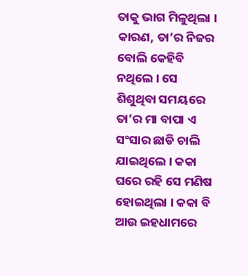ତାକୁ ଭାଗ ମିଳୁଥିଲା । କାରଣ, ତା’ର ନିଜର ବୋଲି କେହିବି ନଥିଲେ । ସେ ଶିଶୁଥିବା ସମୟରେ ତା’ର ମା ବାପା ଏ ସଂସାର ଛାଡି ଚାଲି ଯାଇଥିଲେ । କକା ଘରେ ରହି ସେ ମଣିଷ ହୋଇଥିଲା । କକା ବି ଆଉ ଇହଧାମରେ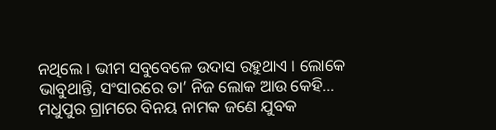ନଥିଲେ । ଭୀମ ସବୁବେଳେ ଉଦାସ ରହୁଥାଏ । ଲୋକେ ଭାବୁଥାନ୍ତି, ସଂସାରରେ ତା’ ନିଜ ଲୋକ ଆଉ କେହି...
ମଧୁପୁର ଗ୍ରାମରେ ବିନୟ ନାମକ ଜଣେ ଯୁବକ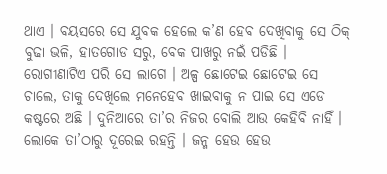ଥାଏ । ବୟସରେ ସେ ଯୁବକ ହେଲେ କ’ଣ ହେବ ଦେଖିବାକୁ ସେ ଠିକ୍ ବୁଢା ଭଳି, ହାତଗୋଡ ସରୁ, ବେକ ପାଖରୁ ନଇଁ ପଡିଛି । ରୋଗୀଣାଟିଏ ପରି ସେ ଲାଗେ । ଅଳ୍ପ ଛୋଟେଇ ଛୋଟେଇ ସେ ଚାଲେ, ତାକୁ ଦେଖିଲେ ମନେହେବ ଖାଇବାକୁ ନ ପାଇ ସେ ଏଡେ କଷ୍ଟରେ ଅଛି । ଦୁନିଆରେ ତା’ର ନିଜର ବୋଲି ଆଉ କେହିବି ନାହିଁ । ଲୋକେ ତା’ଠାରୁ ଦୂରେଇ ରହନ୍ତି । ଜନ୍ମ ହେଉ ହେଉ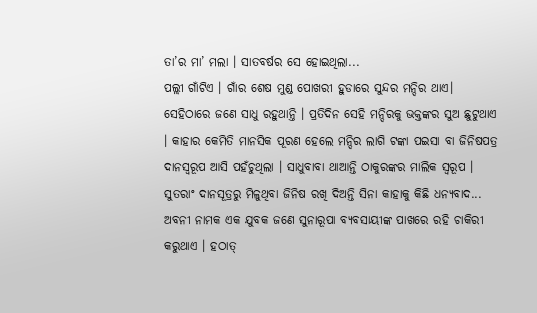ତା’ର ମା’ ମଲା । ସାତବର୍ଷର ସେ ହୋଇଥିଲା...
ପଲ୍ଲୀ ଗାଁଟିଏ । ଗାଁର ଶେଷ ମୁଣ୍ଡ ପୋଖରୀ ହୁଡାରେ ସୁନ୍ଦର ମନ୍ଦିର ଥାଏ। ସେହିଠାରେ ଜଣେ ସାଧୁ ରହୁଥାନ୍ତି । ପ୍ରତିଦିନ ସେହି ମନ୍ଦିରକୁ ଭକ୍ତଙ୍କର ସୁଅ ଛୁଟୁଥାଏ । କାହାର କେମିତି ମାନସିକ ପୂରଣ ହେଲେ ମନ୍ଦିର ଲାଗି ଟଙ୍କା ପଇସା ବା ଜିନିଷପତ୍ର ଦାନସ୍ୱରୂପ ଆସି ପହଁଚୁଥିଲା । ସାଧୁବାବା ଥାଆନ୍ତି ଠାକୁରଙ୍କର ମାଲିକ ସ୍ୱରୂପ । ସୁତରାଂ ଦାନସୂତ୍ରରୁ ମିଳୁଥିବା ଜିନିଷ ରଖି ଦିଅନ୍ତି ସିନା କାହାକୁ କିଛି ଧନ୍ୟବାଦ...
ଅବନୀ ନାମକ ଏକ ଯୁବକ ଜଣେ ସୁନାରୂପା ବ୍ୟବସାୟୀଙ୍କ ପାଖରେ ରହି ଚାକିରୀ କରୁଥାଏ । ହଠାତ୍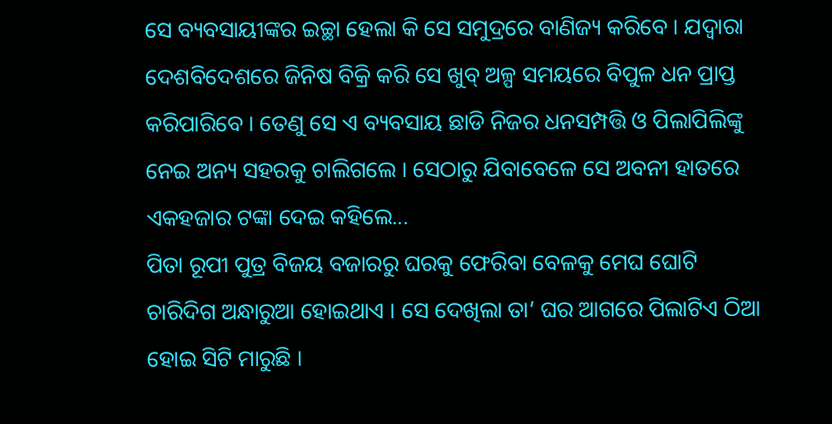ସେ ବ୍ୟବସାୟୀଙ୍କର ଇଚ୍ଛା ହେଲା କି ସେ ସମୁଦ୍ରରେ ବାଣିଜ୍ୟ କରିବେ । ଯଦ୍ୱାରା ଦେଶବିଦେଶରେ ଜିନିଷ ବିକ୍ରି କରି ସେ ଖୁବ୍ ଅଳ୍ପ ସମୟରେ ବିପୁଳ ଧନ ପ୍ରାପ୍ତ କରିପାରିବେ । ତେଣୁ ସେ ଏ ବ୍ୟବସାୟ ଛାଡି ନିଜର ଧନସମ୍ପତ୍ତି ଓ ପିଲାପିଲିଙ୍କୁ ନେଇ ଅନ୍ୟ ସହରକୁ ଚାଲିଗଲେ । ସେଠାରୁ ଯିବାବେଳେ ସେ ଅବନୀ ହାତରେ ଏକହଜାର ଟଙ୍କା ଦେଇ କହିଲେ...
ପିତା ରୂପୀ ପୁତ୍ର ବିଜୟ ବଜାରରୁ ଘରକୁ ଫେରିବା ବେଳକୁ ମେଘ ଘୋଟି ଚାରିଦିଗ ଅନ୍ଧାରୁଆ ହୋଇଥାଏ । ସେ ଦେଖିଲା ତା’ ଘର ଆଗରେ ପିଲାଟିଏ ଠିଆ ହୋଇ ସିଟି ମାରୁଛି ।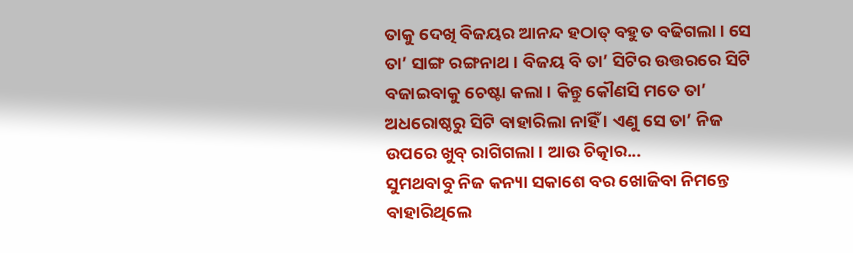ତାକୁ ଦେଖି ବିଜୟର ଆନନ୍ଦ ହଠାତ୍ ବହୁତ ବଢିଗଲା । ସେ ତା’ ସାଙ୍ଗ ରଙ୍ଗନାଥ । ବିଜୟ ବି ତା’ ସିଟିର ଉତ୍ତରରେ ସିଟି ବଜାଇବାକୁ ଚେଷ୍ଟା କଲା । କିନ୍ତୁ କୌଣସି ମତେ ତା’ ଅଧରୋଷ୍ଠରୁ ସିଟି ବାହାରିଲା ନାହିଁ । ଏଣୁ ସେ ତା’ ନିଜ ଉପରେ ଖୁବ୍ ରାଗିଗଲା । ଆଉ ଚିତ୍କାର...
ସୁମଥବାବୁ ନିଜ କନ୍ୟା ସକାଶେ ବର ଖୋଜିବା ନିମନ୍ତେ ବାହାରିଥିଲେ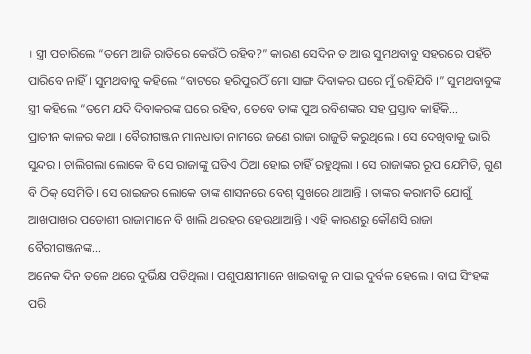। ସ୍ତ୍ରୀ ପଚାରିଲେ “ତମେ ଆଜି ରାତିରେ କେଉଁଠି ରହିବ?” କାରଣ ସେଦିନ ତ ଆଉ ସୁମଥବାବୁ ସହରରେ ପହଁଚି ପାରିବେ ନାହିଁ । ସୁମଥବାବୁ କହିଲେ “ବାଟରେ ହରିପୁରଠିଁ ମୋ ସାଙ୍ଗ ଦିବାକର ଘରେ ମୁଁ ରହିଯିବି ।” ସୁମଥବାବୁଙ୍କ ସ୍ତ୍ରୀ କହିଲେ “ତମେ ଯଦି ଦିବାକରଙ୍କ ଘରେ ରହିବ, ତେବେ ତାଙ୍କ ପୁଅ ରବିଶଙ୍କର ସହ ପ୍ରସ୍ତାବ କାହିଁକି...
ପ୍ରାଚୀନ କାଳର କଥା । ବୈରୀଗଞ୍ଜନ ମାନଧାତା ନାମରେ ଜଣେ ରାଜା ରାଜୁତି କରୁଥିଲେ । ସେ ଦେଖିବାକୁ ଭାରି ସୁନ୍ଦର । ଚାଲିଗଲା ଲୋକେ ବି ସେ ରାଜାଙ୍କୁ ଘଡିଏ ଠିଆ ହୋଇ ଚାହିଁ ରହୁଥିଲା । ସେ ରାଜାଙ୍କର ରୂପ ଯେମିତି, ଗୁଣ ବି ଠିକ୍ ସେମିତି । ସେ ରାଇଜର ଲୋକେ ତାଙ୍କ ଶାସନରେ ବେଶ୍ ସୁଖରେ ଥାଆନ୍ତି । ତାଙ୍କର କରାମତି ଯୋଗୁଁ ଆଖପାଖର ପଡୋଶୀ ରାଜାମାନେ ବି ଖାଲି ଥରହର ହେଉଥାଆନ୍ତି । ଏହି କାରଣରୁ କୌଣସି ରାଜା ବୈରୀଗଞ୍ଜନଙ୍କ...
ଅନେକ ଦିନ ତଳେ ଥରେ ଦୁର୍ଭିକ୍ଷ ପଡିଥିଲା । ପଶୁପକ୍ଷୀମାନେ ଖାଇବାକୁ ନ ପାଇ ଦୁର୍ବଳ ହେଲେ । ବାଘ ସିଂହଙ୍କ ପରି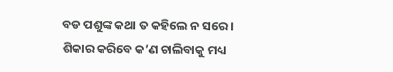ବଡ ପଶୁଙ୍କ କଥା ତ କହିଲେ ନ ସରେ । ଶିକାର କରିବେ କ’ଣ ଚାଲିବାକୁ ମଧ୍ୟ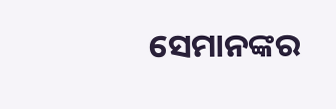ସେମାନଙ୍କର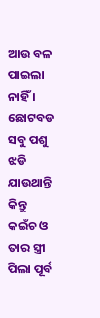ଆଉ ବଳ ପାଇଲା ନାହିଁ । ଛୋଟବଡ ସବୁ ପଶୁ ଝଡି ଯାଉଥାନ୍ତି କିନ୍ତୁ କଇଁଚ ଓ ତାର ସ୍ତ୍ରୀ ପିଲା ପୂର୍ବ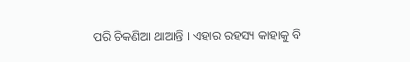ପରି ଚିକଣିଆ ଥାଆନ୍ତି । ଏହାର ରହସ୍ୟ କାହାକୁ ବି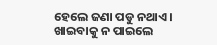ହେଲେ ଜଣା ପଡୁ ନଥାଏ । ଖାଇବାକୁ ନ ପାଇଲେ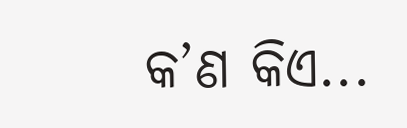କ’ଣ କିଏ...